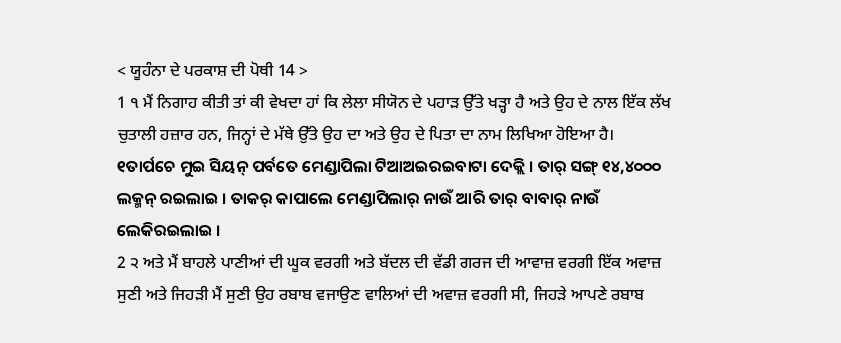< ਯੂਹੰਨਾ ਦੇ ਪਰਕਾਸ਼ ਦੀ ਪੋਥੀ 14 >
1 ੧ ਮੈਂ ਨਿਗਾਹ ਕੀਤੀ ਤਾਂ ਕੀ ਵੇਖਦਾ ਹਾਂ ਕਿ ਲੇਲਾ ਸੀਯੋਨ ਦੇ ਪਹਾੜ ਉੱਤੇ ਖੜ੍ਹਾ ਹੈ ਅਤੇ ਉਹ ਦੇ ਨਾਲ ਇੱਕ ਲੱਖ ਚੁਤਾਲੀ ਹਜ਼ਾਰ ਹਨ, ਜਿਨ੍ਹਾਂ ਦੇ ਮੱਥੇ ਉੱਤੇ ਉਹ ਦਾ ਅਤੇ ਉਹ ਦੇ ਪਿਤਾ ਦਾ ਨਾਮ ਲਿਖਿਆ ਹੋਇਆ ਹੈ।
୧ତାର୍ପଚେ ମୁଇ ସିୟନ୍ ପର୍ବତେ ମେଣ୍ଡାପିଲା ଟିଆଅଇରଇବାଟା ଦେକ୍ଲି । ତାର୍ ସଙ୍ଗ୍ ୧୪,୪୦୦୦ ଲକ୍ମନ୍ ରଇଲାଇ । ତାକର୍ କାପାଲେ ମେଣ୍ଡାପିଲାର୍ ନାଉଁ ଆରି ତାର୍ ବାବାର୍ ନାଉଁ ଲେକିରଇଲାଇ ।
2 ੨ ਅਤੇ ਮੈਂ ਬਾਹਲੇ ਪਾਣੀਆਂ ਦੀ ਘੂਕ ਵਰਗੀ ਅਤੇ ਬੱਦਲ ਦੀ ਵੱਡੀ ਗਰਜ ਦੀ ਆਵਾਜ਼ ਵਰਗੀ ਇੱਕ ਅਵਾਜ਼ ਸੁਣੀ ਅਤੇ ਜਿਹੜੀ ਮੈਂ ਸੁਣੀ ਉਹ ਰਬਾਬ ਵਜਾਉਣ ਵਾਲਿਆਂ ਦੀ ਅਵਾਜ਼ ਵਰਗੀ ਸੀ, ਜਿਹੜੇ ਆਪਣੇ ਰਬਾਬ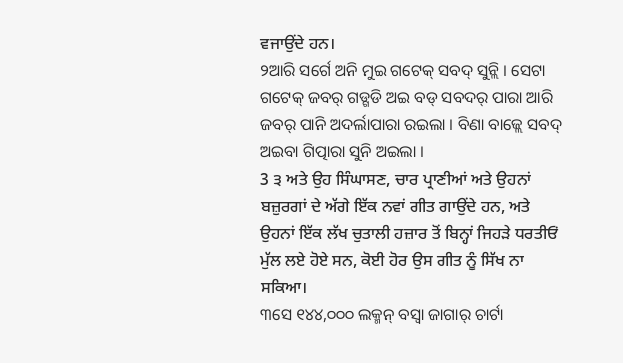ਵਜਾਉਂਦੇ ਹਨ।
୨ଆରି ସର୍ଗେ ଅନି ମୁଇ ଗଟେକ୍ ସବଦ୍ ସୁନ୍ଲି । ସେଟା ଗଟେକ୍ ଜବର୍ ଗଡ୍ଗଡି ଅଇ ବଡ୍ ସବଦର୍ ପାରା ଆରି ଜବର୍ ପାନି ଅଦର୍ଲାପାରା ରଇଲା । ବିଣା ବାଜ୍ଲେ ସବଦ୍ ଅଇବା ଗିତ୍ପାରା ସୁନି ଅଇଲା ।
3 ੩ ਅਤੇ ਉਹ ਸਿੰਘਾਸਣ, ਚਾਰ ਪ੍ਰਾਣੀਆਂ ਅਤੇ ਉਹਨਾਂ ਬਜ਼ੁਰਗਾਂ ਦੇ ਅੱਗੇ ਇੱਕ ਨਵਾਂ ਗੀਤ ਗਾਉਂਦੇ ਹਨ, ਅਤੇ ਉਹਨਾਂ ਇੱਕ ਲੱਖ ਚੁਤਾਲੀ ਹਜ਼ਾਰ ਤੋਂ ਬਿਨ੍ਹਾਂ ਜਿਹੜੇ ਧਰਤੀਓਂ ਮੁੱਲ ਲਏ ਹੋਏ ਸਨ, ਕੋਈ ਹੋਰ ਉਸ ਗੀਤ ਨੂੰ ਸਿੱਖ ਨਾ ਸਕਿਆ।
୩ସେ ୧୪୪,୦୦୦ ଲକ୍ମନ୍ ବସ୍ବା ଜାଗାର୍ ଚାର୍ଟା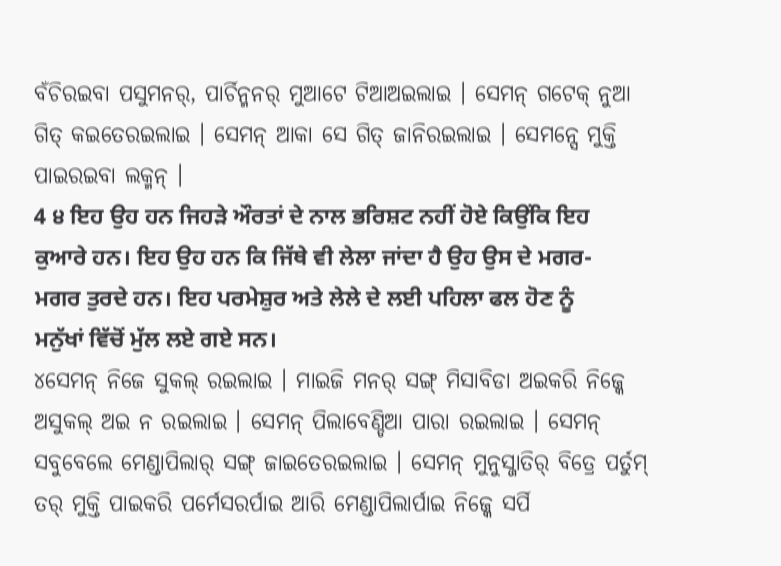ବଁଚିରଇବା ପସୁମନର୍, ପାର୍ଚିନ୍ମନର୍ ମୁଆଟେ ଟିଆଅଇଲାଇ । ସେମନ୍ ଗଟେକ୍ ନୁଆ ଗିତ୍ କଇତେରଇଲାଇ । ସେମନ୍ ଆକା ସେ ଗିତ୍ ଜାନିରଇଲାଇ । ସେମନ୍ସେ ମୁକ୍ତି ପାଇରଇବା ଲକ୍ମନ୍ ।
4 ੪ ਇਹ ਉਹ ਹਨ ਜਿਹੜੇ ਔਰਤਾਂ ਦੇ ਨਾਲ ਭਰਿਸ਼ਟ ਨਹੀਂ ਹੋਏ ਕਿਉਂਕਿ ਇਹ ਕੁਆਰੇ ਹਨ। ਇਹ ਉਹ ਹਨ ਕਿ ਜਿੱਥੇ ਵੀ ਲੇਲਾ ਜਾਂਦਾ ਹੈ ਉਹ ਉਸ ਦੇ ਮਗਰ-ਮਗਰ ਤੁਰਦੇ ਹਨ। ਇਹ ਪਰਮੇਸ਼ੁਰ ਅਤੇ ਲੇਲੇ ਦੇ ਲਈ ਪਹਿਲਾ ਫਲ ਹੋਣ ਨੂੰ ਮਨੁੱਖਾਂ ਵਿੱਚੋਂ ਮੁੱਲ ਲਏ ਗਏ ਸਨ।
୪ସେମନ୍ ନିଜେ ସୁକଲ୍ ରଇଲାଇ । ମାଇଜି ମନର୍ ସଙ୍ଗ୍ ମିସାବିଡା ଅଇକରି ନିଜ୍କେ ଅସୁକଲ୍ ଅଇ ନ ରଇଲାଇ । ସେମନ୍ ପିଲାବେଣ୍ଡିଆ ପାରା ରଇଲାଇ । ସେମନ୍ ସବୁବେଲେ ମେଣ୍ଡାପିଲାର୍ ସଙ୍ଗ୍ ଜାଇତେରଇଲାଇ । ସେମନ୍ ମୁନୁସ୍ଜାତିର୍ ବିତ୍ରେ ପର୍ତୁମ୍ ତର୍ ମୁକ୍ତି ପାଇକରି ପର୍ମେସରର୍ପାଇ ଆରି ମେଣ୍ଡାପିଲାର୍ପାଇ ନିଜ୍କେ ସର୍ପି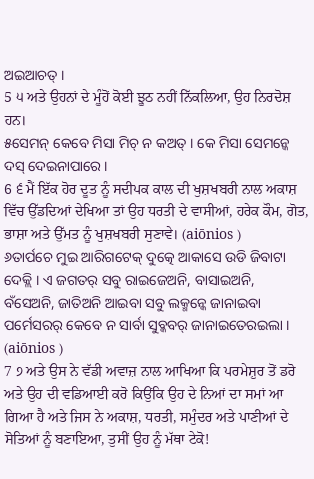ଅଇଆଚତ୍ ।
5 ੫ ਅਤੇ ਉਹਨਾਂ ਦੇ ਮੂੰਹੋਂ ਕੋਈ ਝੂਠ ਨਹੀਂ ਨਿੱਕਲਿਆ, ਉਹ ਨਿਰਦੋਸ਼ ਹਨ।
୫ସେମନ୍ କେବେ ମିସା ମିଚ୍ ନ କଅତ୍ । କେ ମିସା ସେମନ୍କେ ଦସ୍ ଦେଇନାପାରେ ।
6 ੬ ਮੈਂ ਇੱਕ ਹੋਰ ਦੂਤ ਨੂੰ ਸਦੀਪਕ ਕਾਲ ਦੀ ਖੁਸ਼ਖਬਰੀ ਨਾਲ ਅਕਾਸ਼ ਵਿੱਚ ਉੱਡਦਿਆਂ ਦੇਖਿਆ ਤਾਂ ਉਹ ਧਰਤੀ ਦੇ ਵਾਸੀਆਂ, ਹਰੇਕ ਕੌਮ, ਗੋਤ, ਭਾਸ਼ਾ ਅਤੇ ਉੱਮਤ ਨੂੰ ਖੁਸ਼ਖਬਰੀ ਸੁਣਾਵੇ। (aiōnios )
୬ତାର୍ପଚେ ମୁଇ ଆରିଗଟେକ୍ ଦୁତ୍କେ ଆକାସେ ଉଡି ଜିବାଟା ଦେକ୍ଲି । ଏ ଜଗତର୍ ସବୁ ରାଇଜେଅନି, ବାସାଇଅନି, ବଁସେଅନି, ଜାତିଅନି ଆଇବା ସବୁ ଲକ୍ମନ୍କେ ଜାନାଇବା ପର୍ମେସରର୍ କେବେ ନ ସାର୍ବା ସୁବ୍କବର୍ ଜାନାଇତେରଇଲା । (aiōnios )
7 ੭ ਅਤੇ ਉਸ ਨੇ ਵੱਡੀ ਅਵਾਜ਼ ਨਾਲ ਆਖਿਆ ਕਿ ਪਰਮੇਸ਼ੁਰ ਤੋਂ ਡਰੋ ਅਤੇ ਉਹ ਦੀ ਵਡਿਆਈ ਕਰੋ ਕਿਉਂਕਿ ਉਹ ਦੇ ਨਿਆਂ ਦਾ ਸਮਾਂ ਆ ਗਿਆ ਹੈ ਅਤੇ ਜਿਸ ਨੇ ਅਕਾਸ਼, ਧਰਤੀ, ਸਮੁੰਦਰ ਅਤੇ ਪਾਣੀਆਂ ਦੇ ਸੋਤਿਆਂ ਨੂੰ ਬਣਾਇਆ, ਤੁਸੀਂ ਉਹ ਨੂੰ ਮੱਥਾ ਟੇਕੋ!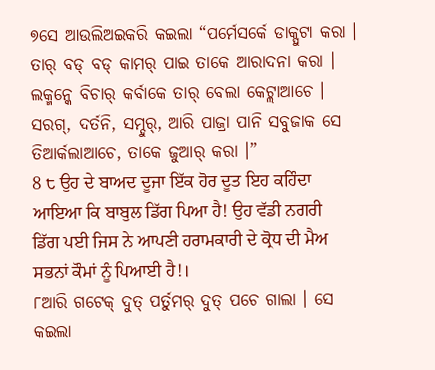୭ସେ ଆଉଲିଅଇକରି କଇଲା “ପର୍ମେସର୍କେ ଡାକ୍ପୁଟା କରା । ତାର୍ ବଡ୍ ବଡ୍ କାମର୍ ପାଇ ତାକେ ଆରାଦନା କରା । ଲକ୍ମନ୍କେ ବିଚାର୍ କର୍ବାକେ ତାର୍ ବେଲା କେଟ୍ଲାଆଚେ । ସରଗ୍, ଦର୍ତନି, ସମ୍ଦୁର୍, ଆରି ପାଜ୍ରା ପାନି ସବୁଜାକ ସେ ତିଆର୍କଲାଆଚେ, ତାକେ ଜୁଆର୍ କରା ।”
8 ੮ ਉਹ ਦੇ ਬਾਅਦ ਦੂਜਾ ਇੱਕ ਹੋਰ ਦੂਤ ਇਹ ਕਹਿੰਦਾ ਆਇਆ ਕਿ ਬਾਬੁਲ ਡਿੱਗ ਪਿਆ ਹੈ! ਉਹ ਵੱਡੀ ਨਗਰੀ ਡਿੱਗ ਪਈ ਜਿਸ ਨੇ ਆਪਣੀ ਹਰਾਮਕਾਰੀ ਦੇ ਕ੍ਰੋਧ ਦੀ ਮੈਅ ਸਭਨਾਂ ਕੌਮਾਂ ਨੂੰ ਪਿਆਈ ਹੈ!।
୮ଆରି ଗଟେକ୍ ଦୁତ୍ ପର୍ତୁମର୍ ଦୁତ୍ ପଚେ ଗାଲା । ସେ କଇଲା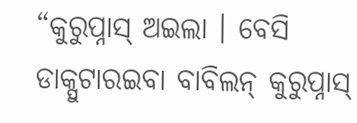“କୁରୁପ୍ନାସ୍ ଅଇଲା । ବେସି ଡାକ୍ପୁଟାରଇବା ବାବିଲନ୍ କୁରୁପ୍ନାସ୍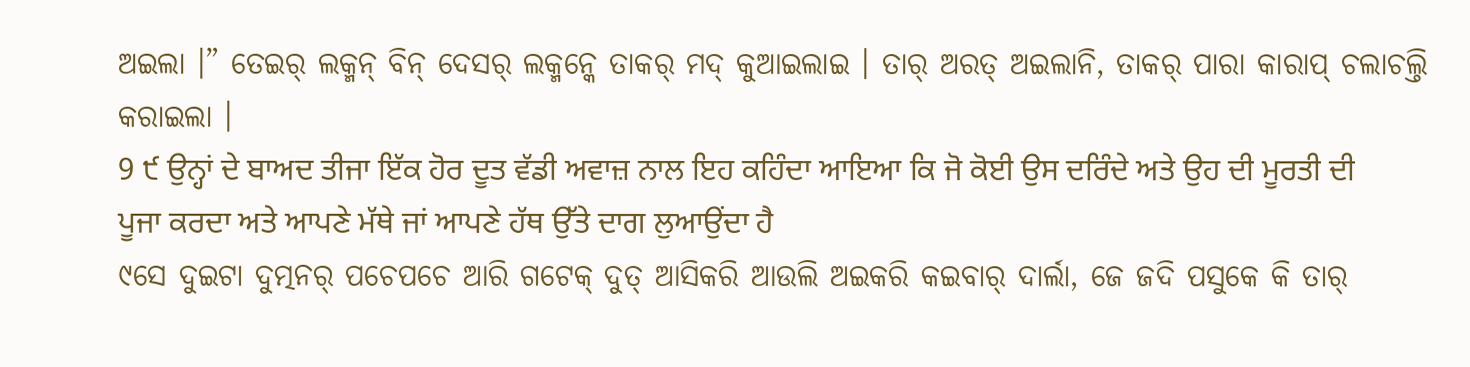ଅଇଲା ।” ତେଇର୍ ଲକ୍ମନ୍ ବିନ୍ ଦେସର୍ ଲକ୍ମନ୍କେ ତାକର୍ ମଦ୍ କୁଆଇଲାଇ । ତାର୍ ଅରତ୍ ଅଇଲାନି, ତାକର୍ ପାରା କାରାପ୍ ଚଲାଚଲ୍ତି କରାଇଲା ।
9 ੯ ਉਨ੍ਹਾਂ ਦੇ ਬਾਅਦ ਤੀਜਾ ਇੱਕ ਹੋਰ ਦੂਤ ਵੱਡੀ ਅਵਾਜ਼ ਨਾਲ ਇਹ ਕਹਿੰਦਾ ਆਇਆ ਕਿ ਜੋ ਕੋਈ ਉਸ ਦਰਿੰਦੇ ਅਤੇ ਉਹ ਦੀ ਮੂਰਤੀ ਦੀ ਪੂਜਾ ਕਰਦਾ ਅਤੇ ਆਪਣੇ ਮੱਥੇ ਜਾਂ ਆਪਣੇ ਹੱਥ ਉੱਤੇ ਦਾਗ ਲੁਆਉਂਦਾ ਹੈ
୯ସେ ଦୁଇଟା ଦୁତ୍ମନର୍ ପଚେପଚେ ଆରି ଗଟେକ୍ ଦୁତ୍ ଆସିକରି ଆଉଲି ଅଇକରି କଇବାର୍ ଦାର୍ଲା, ଜେ ଜଦି ପସୁକେ କି ତାର୍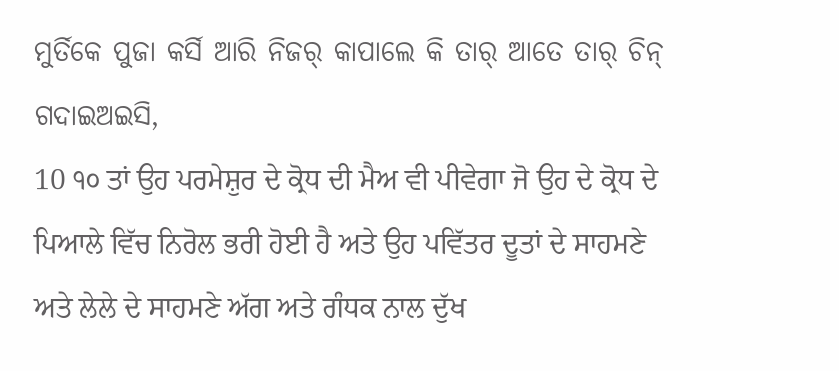ମୁର୍ତିକେ ପୁଜା କର୍ସି ଆରି ନିଜର୍ କାପାଲେ କି ତାର୍ ଆତେ ତାର୍ ଚିନ୍ ଗଦାଇଅଇସି,
10 ੧੦ ਤਾਂ ਉਹ ਪਰਮੇਸ਼ੁਰ ਦੇ ਕ੍ਰੋਧ ਦੀ ਮੈਅ ਵੀ ਪੀਵੇਗਾ ਜੋ ਉਹ ਦੇ ਕ੍ਰੋਧ ਦੇ ਪਿਆਲੇ ਵਿੱਚ ਨਿਰੋਲ ਭਰੀ ਹੋਈ ਹੈ ਅਤੇ ਉਹ ਪਵਿੱਤਰ ਦੂਤਾਂ ਦੇ ਸਾਹਮਣੇ ਅਤੇ ਲੇਲੇ ਦੇ ਸਾਹਮਣੇ ਅੱਗ ਅਤੇ ਗੰਧਕ ਨਾਲ ਦੁੱਖ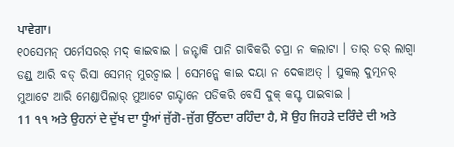ਪਾਵੇਗਾ।
୧୦ସେମନ୍ ପର୍ମେସରର୍ ମଦ୍ କାଇବାଇ । ଜନ୍ଟାକି ପାନି ଗାବିକରି ଚପ୍ରା ନ କଲାଟା । ତାର୍ ଡର୍ ଲାଗ୍ବା ଡଣ୍ଡ୍ ଆରି ବଡ୍ ରିସା ସେମନ୍ ମୁରଚ୍ବାଇ । ସେମନ୍କେ କାଇ ଦୟା ନ ଦେକାଅତ୍ । ସୁକଲ୍ ଦୁତ୍ମନର୍ ମୁଆଟେ ଆରି ମେଣ୍ଡାପିଲାର୍ ମୁଆଟେ ଗନ୍ଦ୍ଟାନେ ପଡିକରି ବେସି ଦୁକ୍ କସ୍ଟ ପାଇବାଇ ।
11 ੧੧ ਅਤੇ ਉਹਨਾਂ ਦੇ ਦੁੱਖ ਦਾ ਧੂੰਆਂ ਜੁੱਗੋ-ਜੁੱਗ ਉੱਠਦਾ ਰਹਿੰਦਾ ਹੈ, ਸੋ ਉਹ ਜਿਹੜੇ ਦਰਿੰਦੇ ਦੀ ਅਤੇ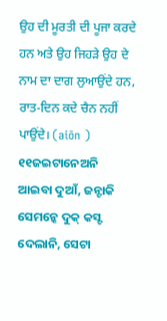ਉਹ ਦੀ ਮੂਰਤੀ ਦੀ ਪੂਜਾ ਕਰਦੇ ਹਨ ਅਤੇ ਉਹ ਜਿਹੜੇ ਉਹ ਦੇ ਨਾਮ ਦਾ ਦਾਗ ਲੁਆਉਂਦੇ ਹਨ, ਰਾਤ-ਦਿਨ ਕਦੇ ਚੈਨ ਨਹੀਂ ਪਾਉਂਦੇ। (aiōn )
୧୧ଜଇଟାନେଅନି ଆଇବା ଦୁଆଁ, ଜନ୍ଟାକି ସେମନ୍କେ ଦୁକ୍ କସ୍ଟ ଦେଲାନି, ସେଟା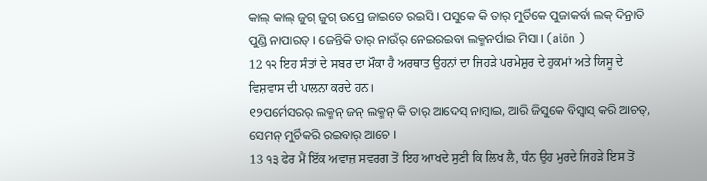କାଲ୍ କାଲ୍ ଜୁଗ୍ ଜୁଗ୍ ଉପ୍ରେ ଜାଇତେ ରଇସି । ପସୁକେ କି ତାର୍ ମୁର୍ତିକେ ପୁଜାକର୍ବା ଲକ୍ ଦିନ୍ରାତି ପୁଣ୍ଡି ନାପାରତ୍ । ଜେନ୍ତିକି ତାର୍ ନାଉଁର୍ ନେଇରଇବା ଲକ୍ମନର୍ପାଇ ମିସା । (aiōn )
12 ੧੨ ਇਹ ਸੰਤਾਂ ਦੇ ਸਬਰ ਦਾ ਮੌਕਾ ਹੈ ਅਰਥਾਤ ਉਹਨਾਂ ਦਾ ਜਿਹੜੇ ਪਰਮੇਸ਼ੁਰ ਦੇ ਹੁਕਮਾਂ ਅਤੇ ਯਿਸੂ ਦੇ ਵਿਸ਼ਵਾਸ ਦੀ ਪਾਲਨਾ ਕਰਦੇ ਹਨ।
୧୨ପର୍ମେସରର୍ ଲକ୍ମନ୍ ଜନ୍ ଲକ୍ମନ୍ କି ତାର୍ ଆଦେସ୍ ନାମ୍ବାଇ, ଆରି ଜିସୁକେ ବିସ୍ବାସ୍ କରି ଆଚତ୍, ସେମନ୍ ମୁର୍ଚିକରି ରଇବାର୍ ଆଚେ ।
13 ੧੩ ਫੇਰ ਮੈਂ ਇੱਕ ਅਵਾਜ਼ ਸਵਰਗ ਤੋਂ ਇਹ ਆਖਦੇ ਸੁਣੀ ਕਿ ਲਿਖ ਲੈ, ਧੰਨ ਉਹ ਮੁਰਦੇ ਜਿਹੜੇ ਇਸ ਤੋਂ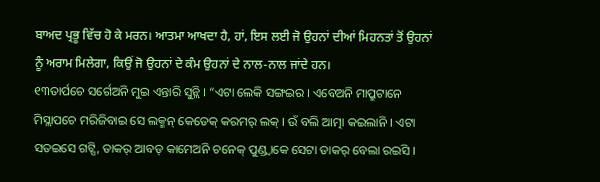ਬਾਅਦ ਪ੍ਰਭੂ ਵਿੱਚ ਹੋ ਕੇ ਮਰਨ। ਆਤਮਾ ਆਖਦਾ ਹੈ, ਹਾਂ, ਇਸ ਲਈ ਜੋ ਉਹਨਾਂ ਦੀਆਂ ਮਿਹਨਤਾਂ ਤੋਂ ਉਹਨਾਂ ਨੂੰ ਅਰਾਮ ਮਿਲੇਗਾ, ਕਿਉਂ ਜੋ ਉਹਨਾਂ ਦੇ ਕੰਮ ਉਹਨਾਂ ਦੇ ਨਾਲ-ਨਾਲ ਜਾਂਦੇ ਹਨ।
୧୩ତାର୍ପଚେ ସର୍ଗେଅନି ମୁଇ ଏନ୍ତାରି ସୁନ୍ଲି । “ଏଟା ଲେକି ସଙ୍ଗଇର । ଏବେଅନି ମାପ୍ରୁଟାନେ ମିସ୍ଲାପଚେ ମରିଜିବାଇ ସେ ଲକ୍ମନ୍ କେଡେକ୍ କରମର୍ ଲକ୍ । ଉଁ ବଲି ଆତ୍ମା କଇଲାନି । ଏଟା ସତଇସେ ଗଟ୍ସି, ତାକର୍ ଆବଡ୍ କାମେଅନି ଚନେକ୍ ପୁଣ୍ଡ୍ବାକେ ସେଟା ତାକର୍ ବେଲା ରଇସି ।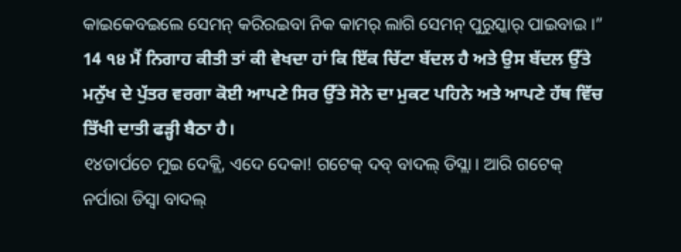କାଇକେବଇଲେ ସେମନ୍ କରିରଇବା ନିକ କାମର୍ ଲାଗି ସେମନ୍ ପୁରୁସ୍କାର୍ ପାଇବାଇ ।”
14 ੧੪ ਮੈਂ ਨਿਗਾਹ ਕੀਤੀ ਤਾਂ ਕੀ ਵੇਖਦਾ ਹਾਂ ਕਿ ਇੱਕ ਚਿੱਟਾ ਬੱਦਲ ਹੈ ਅਤੇ ਉਸ ਬੱਦਲ ਉੱਤੇ ਮਨੁੱਖ ਦੇ ਪੁੱਤਰ ਵਰਗਾ ਕੋਈ ਆਪਣੇ ਸਿਰ ਉੱਤੇ ਸੋਨੇ ਦਾ ਮੁਕਟ ਪਹਿਨੇ ਅਤੇ ਆਪਣੇ ਹੱਥ ਵਿੱਚ ਤਿੱਖੀ ਦਾਤੀ ਫੜ੍ਹੀ ਬੈਠਾ ਹੈ।
୧୪ତାର୍ପଚେ ମୁଇ ଦେକ୍ଲି, ଏଦେ ଦେକା! ଗଟେକ୍ ଦବ୍ ବାଦଲ୍ ଡିସ୍ଲା । ଆରି ଗଟେକ୍ ନର୍ପାରା ଡିସ୍ବା ବାଦଲ୍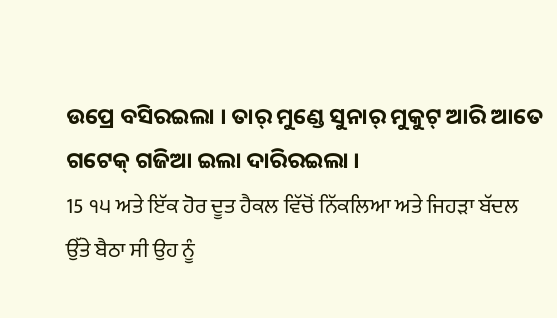ଉପ୍ରେ ବସିରଇଲା । ତାର୍ ମୁଣ୍ଡେ ସୁନାର୍ ମୁକୁଟ୍ ଆରି ଆତେ ଗଟେକ୍ ଗଜିଆ ଇଲା ଦାରିରଇଲା ।
15 ੧੫ ਅਤੇ ਇੱਕ ਹੋਰ ਦੂਤ ਹੈਕਲ ਵਿੱਚੋਂ ਨਿੱਕਲਿਆ ਅਤੇ ਜਿਹੜਾ ਬੱਦਲ ਉੱਤੇ ਬੈਠਾ ਸੀ ਉਹ ਨੂੰ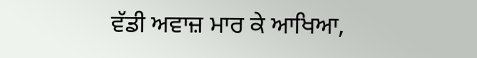ਵੱਡੀ ਅਵਾਜ਼ ਮਾਰ ਕੇ ਆਖਿਆ,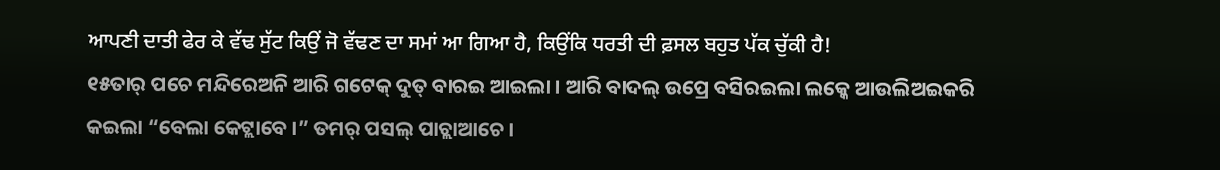ਆਪਣੀ ਦਾਤੀ ਫੇਰ ਕੇ ਵੱਢ ਸੁੱਟ ਕਿਉਂ ਜੋ ਵੱਢਣ ਦਾ ਸਮਾਂ ਆ ਗਿਆ ਹੈ, ਕਿਉਂਕਿ ਧਰਤੀ ਦੀ ਫ਼ਸਲ ਬਹੁਤ ਪੱਕ ਚੁੱਕੀ ਹੈ!
୧୫ତାର୍ ପଚେ ମନ୍ଦିରେଅନି ଆରି ଗଟେକ୍ ଦୁତ୍ ବାରଇ ଆଇଲା । ଆରି ବାଦଲ୍ ଉପ୍ରେ ବସିରଇଲା ଲକ୍କେ ଆଉଲିଅଇକରି କଇଲା “ବେଲା କେଟ୍ଲାବେ ।” ତମର୍ ପସଲ୍ ପାଚ୍ଲାଆଚେ ।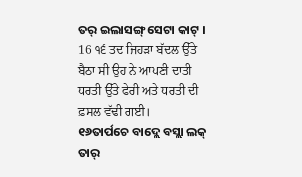ତର୍ ଇଲାସଙ୍ଗ୍ ସେଟା କାଟ୍ ।
16 ੧੬ ਤਦ ਜਿਹੜਾ ਬੱਦਲ ਉੱਤੇ ਬੈਠਾ ਸੀ ਉਹ ਨੇ ਆਪਣੀ ਦਾਤੀ ਧਰਤੀ ਉੱਤੇ ਫੇਰੀ ਅਤੇ ਧਰਤੀ ਦੀ ਫ਼ਸਲ ਵੱਢੀ ਗਈ।
୧୬ତାର୍ପଚେ ବାଦ୍ଲେ ବସ୍ଲା ଲକ୍ ତାର୍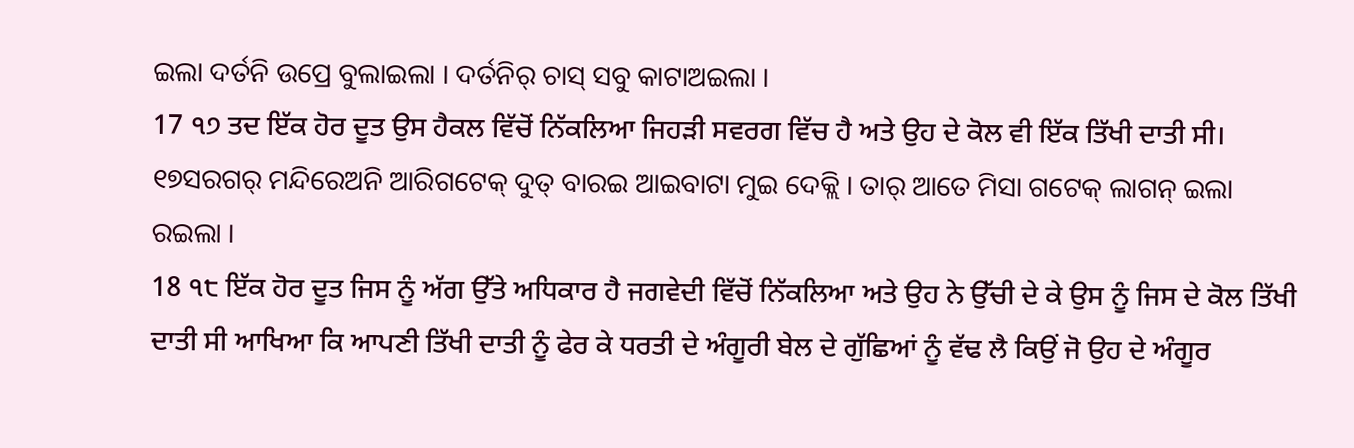ଇଲା ଦର୍ତନି ଉପ୍ରେ ବୁଲାଇଲା । ଦର୍ତନିର୍ ଚାସ୍ ସବୁ କାଟାଅଇଲା ।
17 ੧੭ ਤਦ ਇੱਕ ਹੋਰ ਦੂਤ ਉਸ ਹੈਕਲ ਵਿੱਚੋਂ ਨਿੱਕਲਿਆ ਜਿਹੜੀ ਸਵਰਗ ਵਿੱਚ ਹੈ ਅਤੇ ਉਹ ਦੇ ਕੋਲ ਵੀ ਇੱਕ ਤਿੱਖੀ ਦਾਤੀ ਸੀ।
୧୭ସରଗର୍ ମନ୍ଦିରେଅନି ଆରିଗଟେକ୍ ଦୁତ୍ ବାରଇ ଆଇବାଟା ମୁଇ ଦେକ୍ଲି । ତାର୍ ଆତେ ମିସା ଗଟେକ୍ ଲାଗନ୍ ଇଲା ରଇଲା ।
18 ੧੮ ਇੱਕ ਹੋਰ ਦੂਤ ਜਿਸ ਨੂੰ ਅੱਗ ਉੱਤੇ ਅਧਿਕਾਰ ਹੈ ਜਗਵੇਦੀ ਵਿੱਚੋਂ ਨਿੱਕਲਿਆ ਅਤੇ ਉਹ ਨੇ ਉੱਚੀ ਦੇ ਕੇ ਉਸ ਨੂੰ ਜਿਸ ਦੇ ਕੋਲ ਤਿੱਖੀ ਦਾਤੀ ਸੀ ਆਖਿਆ ਕਿ ਆਪਣੀ ਤਿੱਖੀ ਦਾਤੀ ਨੂੰ ਫੇਰ ਕੇ ਧਰਤੀ ਦੇ ਅੰਗੂਰੀ ਬੇਲ ਦੇ ਗੁੱਛਿਆਂ ਨੂੰ ਵੱਢ ਲੈ ਕਿਉਂ ਜੋ ਉਹ ਦੇ ਅੰਗੂਰ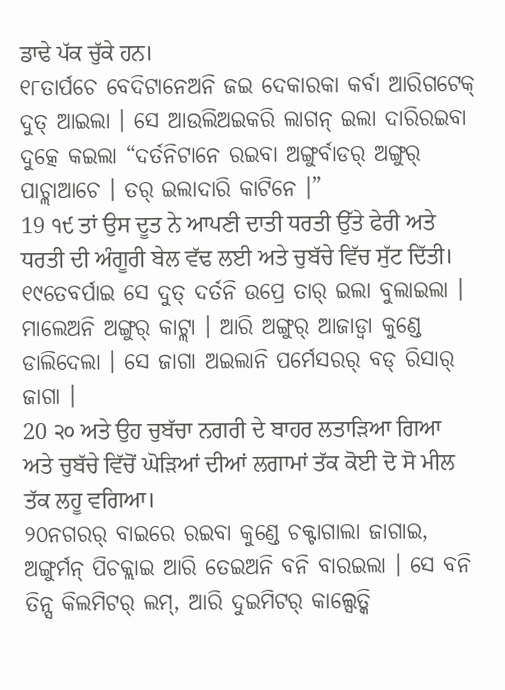ਡਾਢੇ ਪੱਕ ਚੁੱਕੇ ਹਨ।
୧୮ତାର୍ପଚେ ବେଦିଟାନେଅନି ଜଇ ଦେକାରକା କର୍ବା ଆରିଗଟେକ୍ ଦୁତ୍ ଆଇଲା । ସେ ଆଉଲିଅଇକରି ଲାଗନ୍ ଇଲା ଦାରିରଇବା ଦୁତ୍କେ କଇଲା “ଦର୍ତନିଟାନେ ରଇବା ଅଙ୍ଗୁର୍ବାଡର୍ ଅଙ୍ଗୁର୍ ପାଚ୍ଲାଆଚେ । ତର୍ ଇଲାଦାରି କାଟିନେ ।”
19 ੧੯ ਤਾਂ ਉਸ ਦੂਤ ਨੇ ਆਪਣੀ ਦਾਤੀ ਧਰਤੀ ਉੱਤੇ ਫੇਰੀ ਅਤੇ ਧਰਤੀ ਦੀ ਅੰਗੂਰੀ ਬੇਲ ਵੱਢ ਲਈ ਅਤੇ ਚੁਬੱਚੇ ਵਿੱਚ ਸੁੱਟ ਦਿੱਤੀ।
୧୯ତେବର୍ପାଇ ସେ ଦୁତ୍ ଦର୍ତନି ଉପ୍ରେ ତାର୍ ଇଲା ବୁଲାଇଲା । ମାଲେଅନି ଅଙ୍ଗୁର୍ କାଟ୍ଲା । ଆରି ଅଙ୍ଗୁର୍ ଆଜାଡ୍ବା କୁଣ୍ଡେ ଡାଲିଦେଲା । ସେ ଜାଗା ଅଇଲାନି ପର୍ମେସରର୍ ବଡ୍ ରିସାର୍ ଜାଗା ।
20 ੨੦ ਅਤੇ ਉਹ ਚੁਬੱਚਾ ਨਗਰੀ ਦੇ ਬਾਹਰ ਲਤਾੜਿਆ ਗਿਆ ਅਤੇ ਚੁਬੱਚੇ ਵਿੱਚੋਂ ਘੋੜਿਆਂ ਦੀਆਂ ਲਗਾਮਾਂ ਤੱਕ ਕੋਈ ਦੋ ਸੋ ਮੀਲ ਤੱਕ ਲਹੂ ਵਗਿਆ।
୨୦ନଗରର୍ ବାଇରେ ରଇବା କୁଣ୍ଡେ ଚକ୍ଟାଗାଲା ଜାଗାଇ, ଅଙ୍ଗୁର୍ମନ୍ ପିଚକ୍ଲାଇ ଆରି ତେଇଅନି ବନି ବାରଇଲା । ସେ ବନି ତିନ୍ସ କିଲମିଟର୍ ଲମ୍, ଆରି ଦୁଇମିଟର୍ କାଲ୍ସେତ୍କି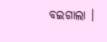ବଇଗାଲା ।